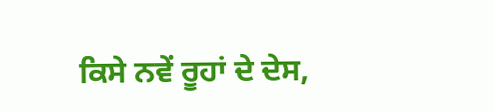ਕਿਸੇ ਨਵੇਂ ਰੂਹਾਂ ਦੇ ਦੇਸ,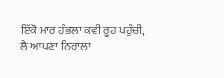ਇੱਕੋ ਮਾਰ ਹੰਭਲਾ ਕਵੀ ਰੂਹ ਪਹੁੰਚੀ,
ਲੈ ਆਪਣਾ ਨਿਰਾਲਾ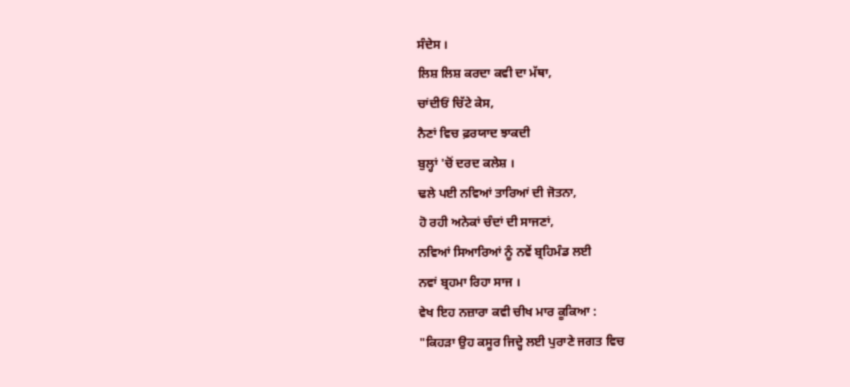ਸੰਦੇਸ ।
ਲਿਸ਼ ਲਿਸ਼ ਕਰਦਾ ਕਵੀ ਦਾ ਮੱਥਾ,
ਚਾਂਦੀਓਂ ਚਿੱਟੇ ਕੇਸ,
ਨੈਣਾਂ ਵਿਚ ਫ਼ਰਯਾਦ ਝਾਕਦੀ
ਬੁਲ੍ਹਾਂ 'ਚੋਂ ਦਰਦ ਕਲੇਸ਼ ।
ਢਲੇ ਪਈ ਨਵਿਆਂ ਤਾਰਿਆਂ ਦੀ ਜੋਤਨਾ,
ਹੋ ਰਹੀ ਅਨੇਕਾਂ ਚੰਦਾਂ ਦੀ ਸਾਜਣਾਂ,
ਨਵਿਆਂ ਸਿਆਰਿਆਂ ਨੂੰ ਨਵੇਂ ਬ੍ਰਹਿਮੰਡ ਲਈ
ਨਵਾਂ ਬ੍ਰਹਮਾ ਰਿਹਾ ਸਾਜ ।
ਵੇਖ ਇਹ ਨਜ਼ਾਰਾ ਕਵੀ ਚੀਖ ਮਾਰ ਕੂਕਿਆ :
"ਕਿਹੜਾ ਉਹ ਕਸੂਰ ਜਿਦ੍ਹੇ ਲਈ ਪੁਰਾਣੇ ਜਗਤ ਵਿਚ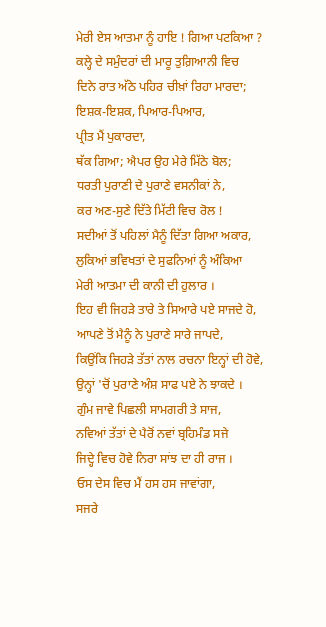ਮੇਰੀ ਏਸ ਆਤਮਾ ਨੂੰ ਹਾਇ ! ਗਿਆ ਪਟਕਿਆ ?
ਕਲ੍ਹੇ ਦੇ ਸਮੁੰਦਰਾਂ ਦੀ ਮਾਰੂ ਤੁਗ਼ਿਆਨੀ ਵਿਚ
ਦਿਨੇ ਰਾਤ ਅੱਠੇ ਪਹਿਰ ਚੀਖ਼ਾਂ ਰਿਹਾ ਮਾਰਦਾ;
ਇਸ਼ਕ-ਇਸ਼ਕ, ਪਿਆਰ-ਪਿਆਰ,
ਪ੍ਰੀਤ ਮੈਂ ਪੁਕਾਰਦਾ,
ਥੱਕ ਗਿਆ; ਐਪਰ ਉਹ ਮੇਰੇ ਮਿੱਠੇ ਬੋਲ;
ਧਰਤੀ ਪੁਰਾਣੀ ਦੇ ਪੁਰਾਣੇ ਵਸਨੀਕਾਂ ਨੇ,
ਕਰ ਅਣ-ਸੁਣੇ ਦਿੱਤੇ ਮਿੱਟੀ ਵਿਚ ਰੋਲ !
ਸਦੀਆਂ ਤੋਂ ਪਹਿਲਾਂ ਮੈਨੂੰ ਦਿੱਤਾ ਗਿਆ ਅਕਾਰ,
ਲੁਕਿਆਂ ਭਵਿਖਤਾਂ ਦੇ ਸੁਫਨਿਆਂ ਨੂੰ ਅੰਕਿਆ
ਮੇਰੀ ਆਤਮਾ ਦੀ ਕਾਨੀ ਦੀ ਹੁਲਾਰ ।
ਇਹ ਵੀ ਜਿਹੜੇ ਤਾਰੇ ਤੇ ਸਿਆਰੇ ਪਏ ਸਾਜਦੇ ਹੋ,
ਆਪਣੇ ਤੋਂ ਮੈਨੂੰ ਨੇ ਪੁਰਾਣੇ ਸਾਰੇ ਜਾਪਦੇ,
ਕਿਉਂਕਿ ਜਿਹੜੇ ਤੱਤਾਂ ਨਾਲ ਰਚਨਾ ਇਨ੍ਹਾਂ ਦੀ ਹੋਵੇ,
ਉਨ੍ਹਾਂ 'ਚੋਂ ਪੁਰਾਣੇ ਅੰਸ਼ ਸਾਫ ਪਏ ਨੇ ਝਾਕਦੇ ।
ਗੁੰਮ ਜਾਵੇ ਪਿਛਲੀ ਸਾਮਗਰੀ ਤੇ ਸਾਜ,
ਨਵਿਆਂ ਤੱਤਾਂ ਦੇ ਪੈਰੋਂ ਨਵਾਂ ਬ੍ਰਹਿਮੰਡ ਸਜੇ
ਜਿਦ੍ਹੇ ਵਿਚ ਹੋਵੇ ਨਿਰਾ ਸਾਂਝ ਦਾ ਹੀ ਰਾਜ ।
ਓਸ ਦੇਸ ਵਿਚ ਮੈਂ ਹਸ ਹਸ ਜਾਵਾਂਗਾ,
ਸਜਰੇ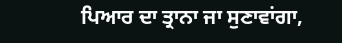ਪਿਆਰ ਦਾ ਤ੍ਰਾਨਾ ਜਾ ਸੁਣਾਵਾਂਗਾ,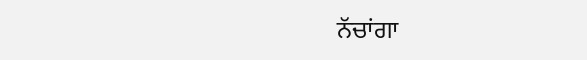ਨੱਚਾਂਗਾ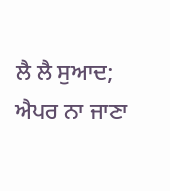ਲੈ ਲੈ ਸੁਆਦ;
ਐਪਰ ਨਾ ਜਾਣਾ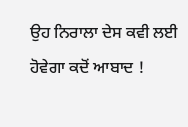ਉਹ ਨਿਰਾਲਾ ਦੇਸ ਕਵੀ ਲਈ
ਹੋਵੇਗਾ ਕਦੋਂ ਆਬਾਦ !